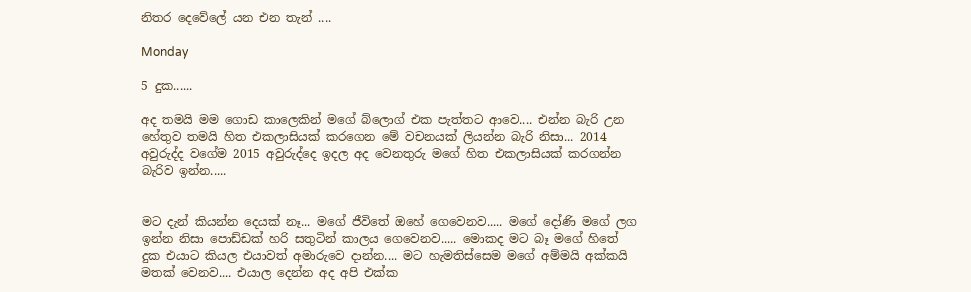නිතර දෙවේලේ යන එන තැන් ....

Monday

5 දුක......

අද තමයි මම ගොඩ කාලෙකින් මගේ බ්ලොග් එක පැත්තට ආවෙ.... එන්න බැරි උන හේතුව තමයි හිත එකලාසියක් කරගෙන මේ වචනයක් ලියන්න බැරි නිසා... 2014 අවුරුද්ද වගේම 2015 අවුරුද්දෙ ඉදල අද වෙනතුරු මගේ හිත එකලාසියක් කරගන්න බැරිව ඉන්න.....


මට දැන් කියන්න දෙයක් නෑ... මගේ ජීවිතේ ඔහේ ගෙවෙනව..... මගේ දෝණි මගේ ලග ඉන්න නිසා පොඩ්ඩක් හරි සතුටින් කාලය ගෙවෙනව..... මොකද මට බෑ මගේ හිතේ දුක එයාට කියල එයාවත් අමාරුවෙ දාන්න.... මට හැමතිස්සෙම මගේ අම්මයි අක්කයි මතක් වෙනව.... එයාල දෙන්න අද අපි එක්ක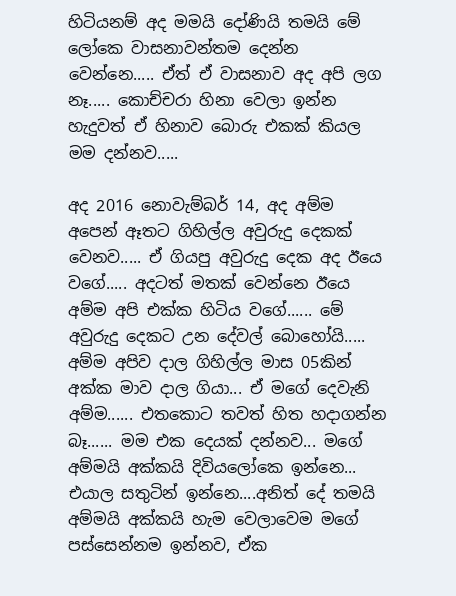හිටියනම් අද මමයි දෝණියි තමයි මේ ලෝකෙ වාසනාවන්තම දෙන්න වෙන්නෙ..... ඒත් ඒ වාසනාව අද අපි ලග නෑ..... කොච්චරා හිනා වෙලා ඉන්න හැදුවත් ඒ හිනාව බොරු එකක් කියල මම දන්නව.....

අද 2016 නොවැම්බර් 14, අද අම්ම අපෙන් ඈතට ගිහිල්ල අවුරුදු දෙකක් වෙනව..... ඒ ගියපු අවුරුදු දෙක අද ඊයෙ වගේ..... අදටත් මතක් වෙන්නෙ ඊයෙ අම්ම අපි එක්ක හිටිය වගේ...... මේ අවුරුදු දෙකට උන දේවල් බොහෝයි..... අම්ම අපිව දාල ගිහිල්ල මාස 05කින් අක්ක මාව දාල ගියා... ඒ මගේ දෙවැනි අම්ම...... එතකොට තවත් හිත හදාගන්න බෑ...... මම එක දෙයක් දන්නව... මගේ අම්මයි අක්කයි දිවියලෝකෙ ඉන්නෙ... එයාල සතුටින් ඉන්නෙ....අනිත් දේ තමයි අම්මයි අක්කයි හැම වෙලාවෙම මගේ පස්සෙන්නම ඉන්නව, ඒක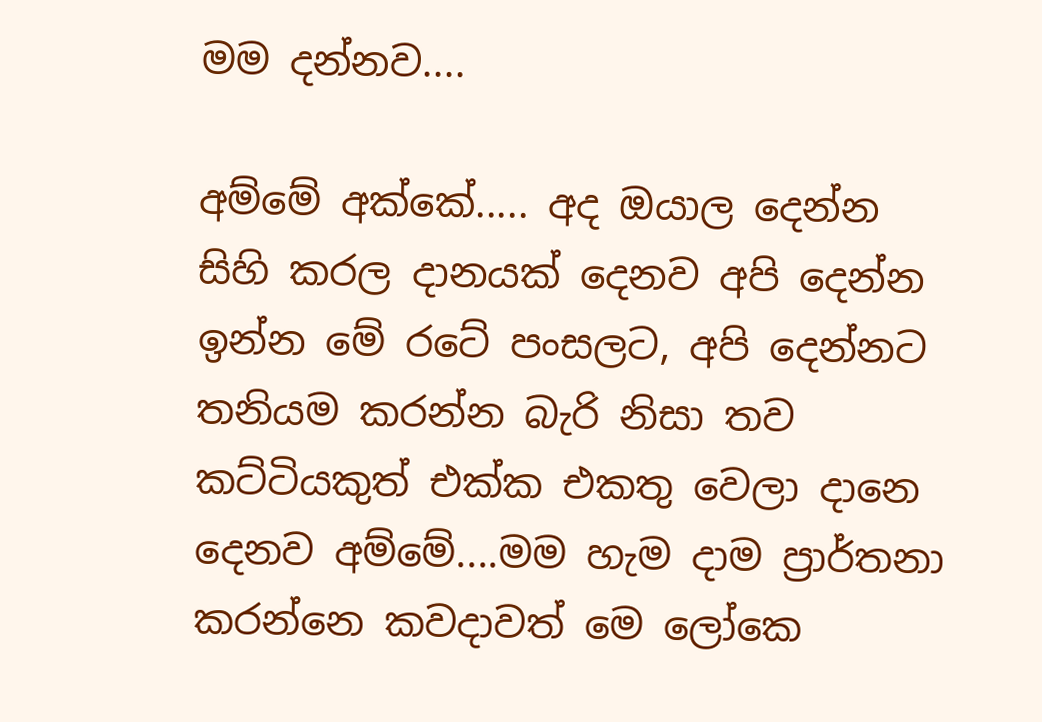මම දන්නව....

අම්මේ අක්කේ..... අද ඔයාල දෙන්න සිහි කරල දානයක් දෙනව අපි දෙන්න ඉන්න මේ රටේ පංසලට, අපි දෙන්නට තනියම කරන්න බැරි නිසා තව කට්ටියකුත් එක්ක එකතු වෙලා දානෙ දෙනව අම්මේ....මම හැම දාම ප්‍රාර්තනා කරන්නෙ කවදාවත් මෙ ලෝකෙ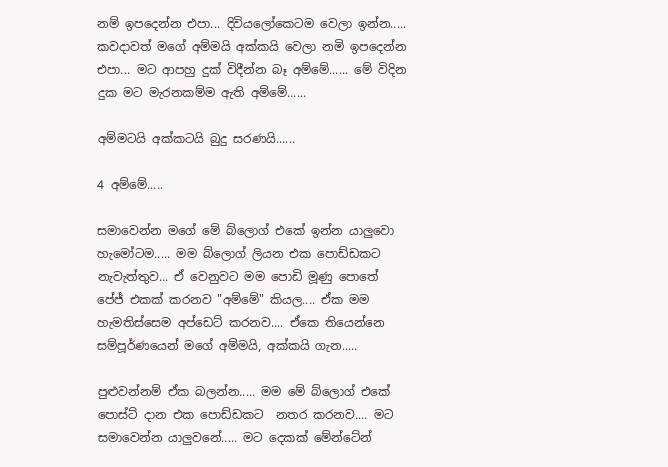නම් ඉපදෙන්න එපා... දිවියලෝකෙටම වෙලා ඉන්න..... කවදාවත් මගේ අම්මයි අක්කයි වෙලා නමි ඉපදෙන්න එපා... මට ආපහු දුක් විදීන්න බෑ අම්මේ...... මේ විදින දුක මට මැරනකම්ම ඇති අම්මේ......

අම්මටයි අක්කටයි බුදු සරණයි......

4 අම්මේ.....

සමාවෙන්න මගේ මේ බ්ලොග් එකේ ඉන්න යාලුවො හැමෝටම..... මම බ්ලොග් ලියන එක පොඩ්ඩකට නැවැත්තුව... ඒ වෙනුවට මම පොඩි මූණු පොතේ පේජ් එකක් කරනව "අම්මේ" කියල.... ඒක මම හැමතිස්සෙම අප්ඩෙට් කරනව.... ඒකෙ තියෙන්නෙ සම්පූර්ණයෙන් මගේ අම්මයි, අක්කයි ගැන.....

පුළුවන්නම් ඒක බලන්න..... මම මේ බ්ලොග් එකේ පොස්ට් දාන එක පොඩ්ඩකට  නතර කරනව.... මට සමාවෙන්න යාලුවනේ..... මට දෙකක් මේන්ටේන්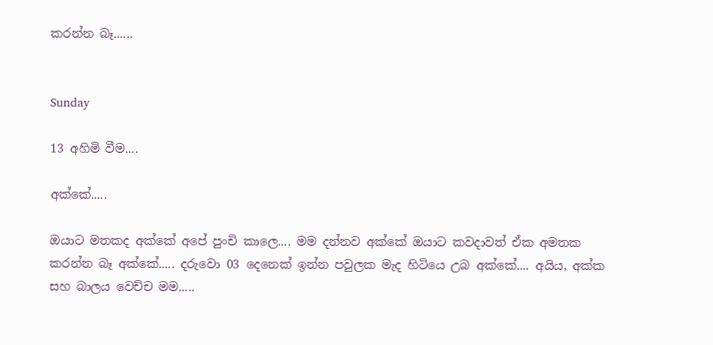කරන්න බෑ......


Sunday

13 අහිමි වීම....

අක්කේ.....

ඔයාට මතකද අක්කේ අපේ පුංචි කාලෙ.... මම දන්නව අක්කේ ඔයාට කවදාවත් ඒක අමතක කරන්න බෑ අක්කේ..... දරුවො 03 දෙනෙක් ඉන්න පවුලක මැද හිටියෙ උබ අක්කේ.... අයිය, අක්ක සහ බාලය වෙච්ච මම.....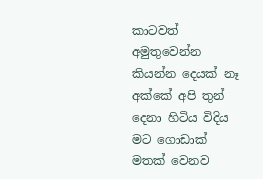කාටවත් අමුතුවෙන්න කියන්න දෙයක් නෑ අක්කේ අපි තුන් දෙනා හිටිය විදිය මට ගොඩාක් මතක් වෙනව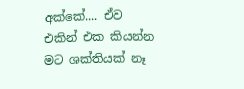අක්කේ.... ඒව එකින් එක කියන්න මට ශක්තියක් නෑ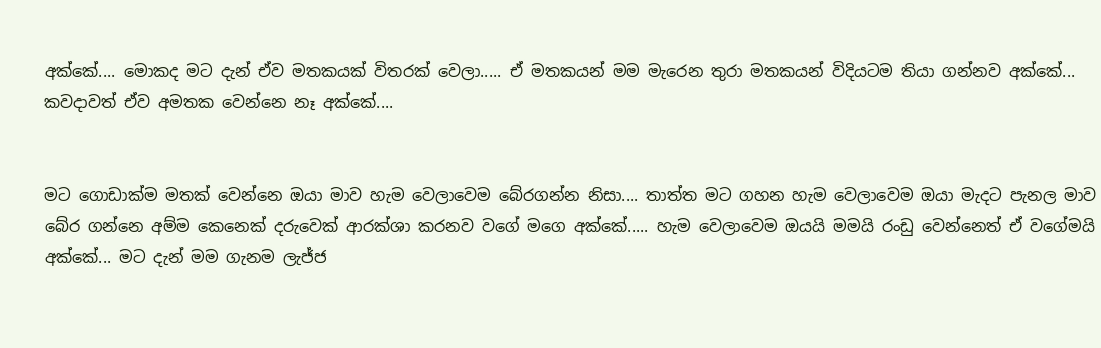අක්කේ.... මොකද මට දැන් ඒව මතකයක් විතරක් වෙලා..... ඒ මතකයන් මම මැරෙන තුරා මතකයන් විදියටම තියා ගන්නව අක්කේ... කවදාවත් ඒව අමතක වෙන්නෙ නෑ අක්කේ....


මට ගොඩාක්ම මතක් වෙන්නෙ ඔයා මාව හැම වෙලාවෙම බේරගන්න නිසා.... තාත්ත මට ගහන හැම වෙලාවෙම ඔයා මැදට පැනල මාව බේර ගන්නෙ අම්ම කෙනෙක් දරුවෙක් ආරක්ශා කරනව වගේ මගෙ අක්කේ..... හැම වෙලාවෙම ඔයයි මමයි රංඩු වෙන්නෙත් ඒ වගේමයි අක්කේ... මට දැන් මම ගැනම ලැජ්ජ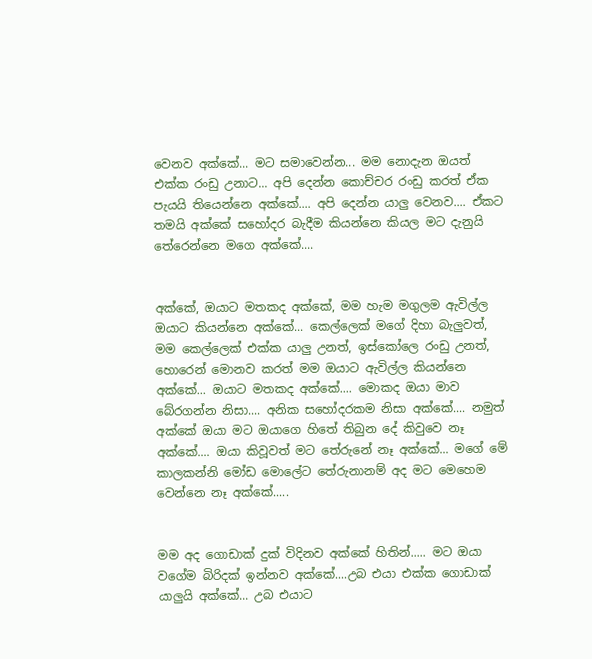වෙනව අක්කේ... මට සමාවෙන්න... මම නොදැන ඔයත් එක්ක රංඩු උනාට... අපි දෙන්න කොච්චර රංඩු කරත් ඒක පැයයි තියෙන්නෙ අක්කේ.... අපි දෙන්න යාලු වෙනව.... ඒකට තමයි අක්කේ සහෝදර බැදීම කියන්නෙ කියල මට දැනුයි තේරෙන්නෙ මගෙ අක්කේ....


අක්කේ, ඔයාට මතකද අක්කේ, මම හැම මගුලම ඇවිල්ල ඔයාට කියන්නෙ අක්කේ... කෙල්ලෙක් මගේ දිහා බැලුවත්, මම කෙල්ලෙක් එක්ක යාලු උනත්, ඉස්කෝලෙ රංඩු උනත්, හොරෙන් මොනව කරත් මම ඔයාට ඇවිල්ල කියන්නෙ අක්කේ... ඔයාට මතකද අක්කේ.... මොකද ඔයා මාව බේරගන්න නිසා.... අනික සහෝදරකම නිසා අක්කේ.... නමුත් අක්කේ ඔයා මට ඔයාගෙ හිතේ තිබුන දේ කිවුවෙ නෑ අක්කේ.... ඔයා කිවූවත් මට තේරුනේ නෑ අක්කේ... මගේ මේ කාලකන්නි මෝඩ මොලේට තේරුනානම් අද මට මෙහෙම වෙන්නෙ නෑ අක්කේ.....


මම අද ගොඩාක් දුක් විදිනව අක්කේ හිතින්..... මට ඔයා වගේම බිරිදක් ඉන්නව අක්කේ....උබ එයා එක්ක ගොඩාක් යාලුයි අක්කේ... උබ එයාට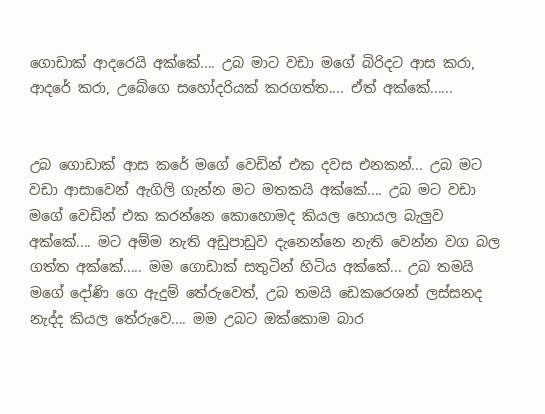ගොඩාක් ආදරෙයි අක්කේ.... උබ මාට වඩා මගේ බිරිදට ආස කරා, ආදරේ කරා, උබේගෙ සහෝදරියක් කරගත්ත.... ඒත් අක්කේ......


උබ ගොඩාක් ආස කරේ මගේ වෙඩින් එක දවස එනකන්... උබ මට වඩා ආසාවෙන් ඇගිලි ගැන්න මට මතකයි අක්කේ.... උබ මට වඩා මගේ වෙඩින් එක කරන්නෙ කොහොමද කියල හොයල බැලුව අක්කේ.... මට අම්ම නැති අඩුපාඩුව දැනෙන්නෙ නැති වෙන්න වග බල ගත්ත අක්කේ..... මම ගොඩාක් සතුටින් හිටිය අක්කේ... උබ තමයි මගේ දෝණි ගෙ ඇදුම් තේරුවෙත්, උබ තමයි ඩෙකරෙශන් ලස්සනද නැද්ද කියල තේරුවෙ.... මම උබට ඔක්කොම බාර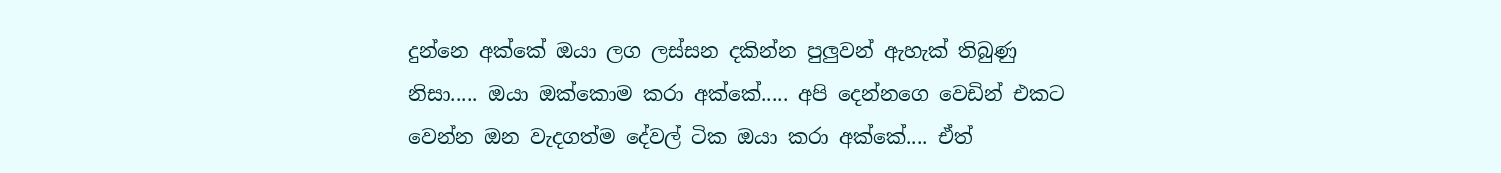දුන්නෙ අක්කේ ඔයා ලග ලස්සන දකින්න පුලුවන් ඇහැක් තිබුණු නිසා..... ඔයා ඔක්කොම කරා අක්කේ..... අපි දෙන්නගෙ වෙඩින් එකට වෙන්න ඔන වැදගත්ම දේවල් ටික ඔයා කරා අක්කේ.... ඒත්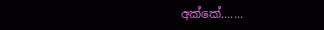අක්කේ.......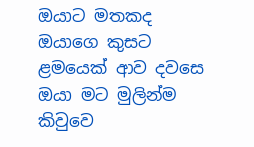ඔයාට මතකද ඔයාගෙ කුසට ළමයෙක් ආව දවසෙ ඔයා මට මුලින්ම කිවුවෙ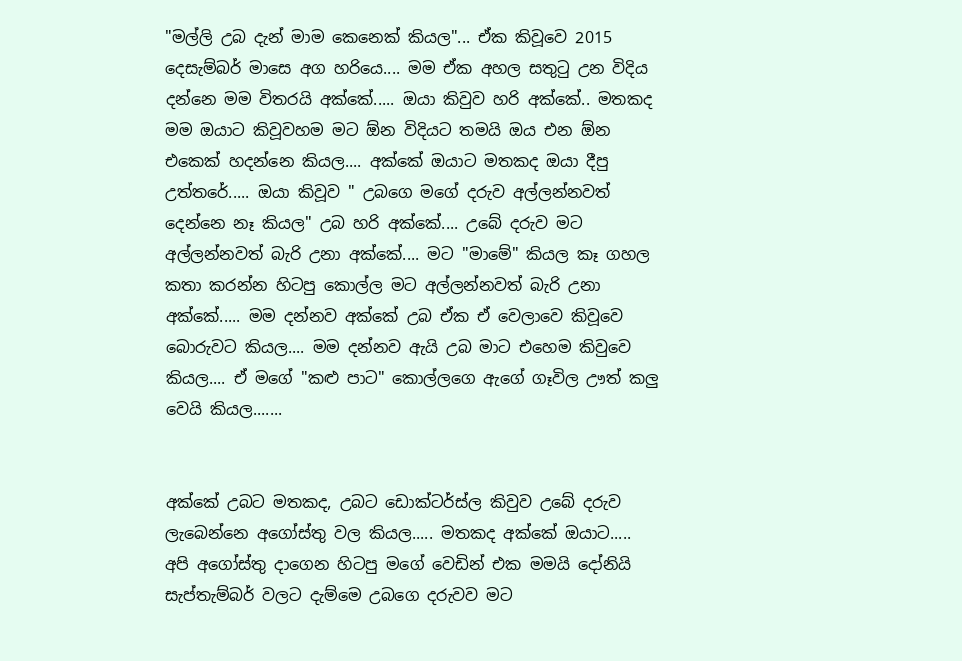"මල්ලි උබ දැන් මාම කෙනෙක් කියල"... ඒක කිවූවෙ 2015 දෙසැම්බර් මාසෙ අග හරියෙ.... මම ඒක අහල සතුටු උන විදිය දන්නෙ මම විතරයි අක්කේ..... ඔයා කිවුව හරි අක්කේ.. මතකද මම ඔයාට කිවූවහම මට ඕන විදියට තමයි ඔය එන ඕන එකෙක් හදන්නෙ කියල.... අක්කේ ඔයාට මතකද ඔයා දීපු උත්තරේ..... ඔයා කිවූව " උබගෙ මගේ දරුව අල්ලන්නවත් දෙන්නෙ නෑ කියල" උබ හරි අක්කේ.... උබේ දරුව මට අල්ලන්නවත් බැරි උනා අක්කේ.... මට "මාමේ" කියල කෑ ගහල කතා කරන්න හිටපු කොල්ල මට අල්ලන්නවත් බැරි උනා අක්කේ..... මම දන්නව අක්කේ උබ ඒක ඒ වෙලාවෙ කිවූවෙ බොරුවට කියල.... මම දන්නව ඇයි උබ මාට එහෙම කිවුවෙ කියල.... ඒ මගේ "කළු පාට" කොල්ලගෙ ඇගේ ගෑවිල ඌත් කලු වෙයි කියල.......


අක්කේ උබට මතකද, උබට ඩොක්ටර්ස්ල කිවුව උබේ දරුව ලැබෙන්නෙ අගෝස්තු වල කියල..... මතකද අක්කේ ඔයාට..... අපි අගෝස්තු දාගෙන හිටපු මගේ වෙඩින් එක මමයි දෝනියි සැප්තැම්බර් වලට දැම්මෙ උබගෙ දරුවව මට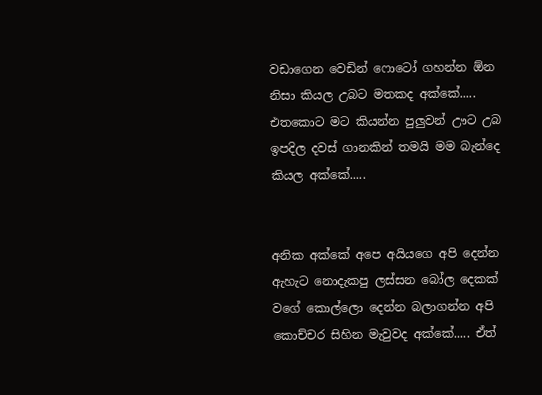වඩාගෙන වෙඩින් ෆොටෝ ගහන්න ඕන නිසා කියල උබට මතකද අක්කේ..... එතකොට මට කියන්න පුලුවන් ඌට උබ ඉපදිල දවස් ගානකින් තමයි මම බැන්දෙ කියල අක්කේ.....


අනික අක්කේ අපෙ අයියගෙ අපි දෙන්න ඇහැට නොදැකපු ලස්සන බෝල දෙකක් වගේ කොල්ලො දෙන්න බලාගන්න අපි කොච්චර සිහින මැවුවද අක්කේ..... ඒත්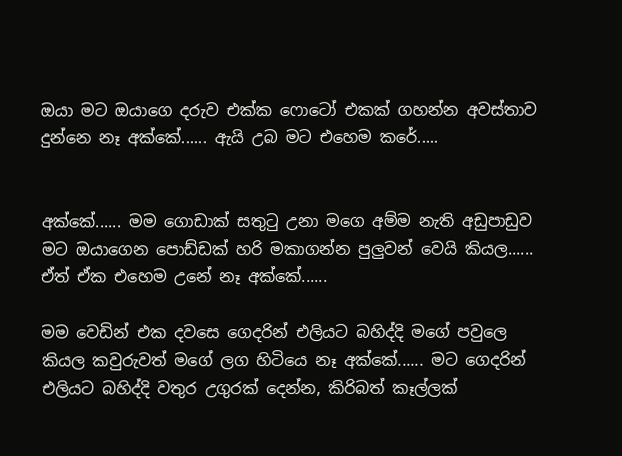ඔයා මට ඔයාගෙ දරුව එක්ක ෆොටෝ එකක් ගහන්න අවස්තාව දුන්නෙ නෑ අක්කේ...... ඇයි උබ මට එහෙම කරේ.....


අක්කේ...... මම ගොඩාක් සතුටු උනා මගෙ අම්ම නැති අඩුපාඩුව මට ඔයාගෙන පොඩ්ඩක් හරි මකාගන්න පුලුවන් වෙයි කියල...... ඒත් ඒක එහෙම උනේ නෑ අක්කේ......

මම වෙඩින් එක දවසෙ ගෙදරින් එලියට බහිද්දි මගේ පවුලෙ කියල කවුරුවත් මගේ ලග හිටියෙ නෑ අක්කේ...... මට ගෙදරින් එලියට බහිද්දි වතුර උගුරක් දෙන්න, කිරිබත් කෑල්ලක්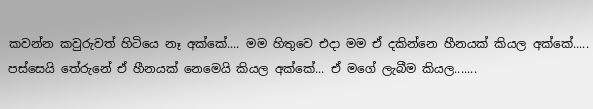කවන්න කවුරුවත් හිටියෙ නෑ අක්කේ.... මම හිතුවෙ එදා මම ඒ දකින්නෙ හීනයක් කියල අක්කේ..... පස්සෙයි තේරුනේ ඒ හීනයක් නෙමෙයි කියල අක්කේ... ඒ මගේ ලැබීම කියල.......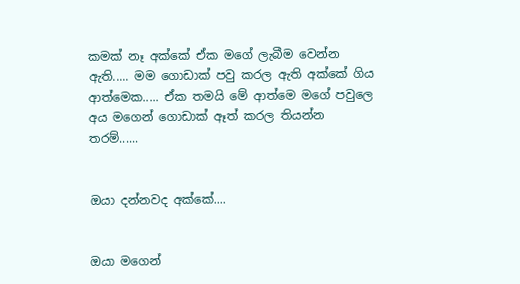කමක් නෑ අක්කේ ඒක මගේ ලැබීම වෙන්න ඇති..... මම ගොඩාක් පවු කරල ඇති අක්කේ ගිය ආත්මෙක..... ඒක තමයි මේ ආත්මෙ මගේ පවුලෙ අය මගෙන් ගොඩාක් ඈත් කරල තියන්න තරම්......


ඔයා දන්නවද අක්කේ....


ඔයා මගෙන්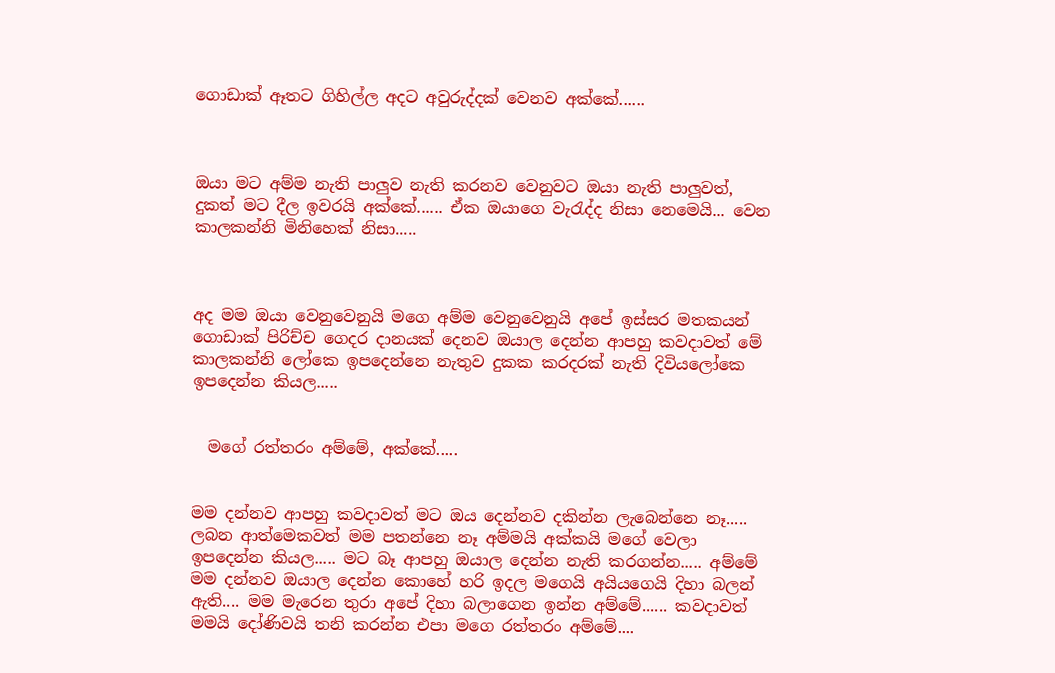ගොඩාක් ඈතට ගිහිල්ල අදට අවුරුද්දක් වෙනව අක්කේ......



ඔයා මට අම්ම නැති පාලුව නැති කරනව වෙනුවට ඔයා නැති පාලුවත්, දුකත් මට දීල ඉවරයි අක්කේ...... ඒක ඔයාගෙ වැරැද්ද නිසා නෙමෙයි... වෙන කාලකන්නි මිනිහෙක් නිසා.....



අද මම ඔයා වෙනුවෙනුයි මගෙ අම්ම වෙනුවෙනුයි අපේ ඉස්සර මතකයන් ගොඩාක් පිරිච්ච ගෙදර දානයක් දෙනව ඔයාල දෙන්න ආපහු කවදාවත් මේ කාලකන්නි ලෝකෙ ඉපදෙන්නෙ නැතුව දුකක කරදරක් නැති දිවියලෝකෙ ඉපදෙන්න කියල.....


  මගේ රත්තරං අම්මේ, අක්කේ.....


මම දන්නව ආපහු කවදාවත් මට ඔය දෙන්නව දකින්න ලැබෙන්නෙ නෑ..... ලබන ආත්මෙකවත් මම පතන්නෙ නෑ අම්මයි අක්කයි මගේ වෙලා ඉපදෙන්න කියල..... මට බෑ ආපහු ඔයාල දෙන්න නැති කරගන්න..... අම්මේ මම දන්නව ඔයාල දෙන්න කොහේ හරි ඉදල මගෙයි අයියගෙයි දිහා බලන් ඇති.... මම මැරෙන තුරා අපේ දිහා බලාගෙන ඉන්න අම්මේ...... කවදාවත් මමයි දෝණිවයි තනි කරන්න එපා මගෙ රත්තරං අම්මේ....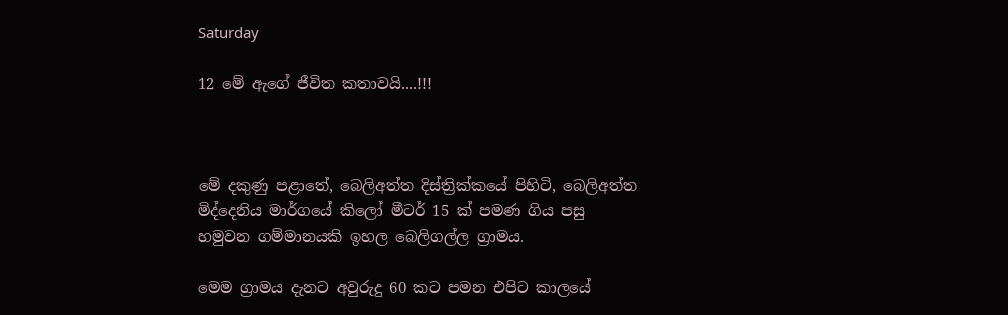Saturday

12 මේ ඇගේ ජීවිත කතාවයි....!!!



මේ දකුණු පළාතේ, බෙලිඅත්ත දිස්ත්‍රික්කයේ පිහිටි, බෙලිඅත්ත මිද්දෙනිය මාර්ගයේ කිලෝ මීටර් 15 ක් පමණ ගිය පසු හමුවන ගම්මානයකි ඉහල බෙලිගල්ල ග්‍රාමය.

මෙම ග්‍රාමය දැනට අවුරුදු 60 කට පමන එපිට කාලයේ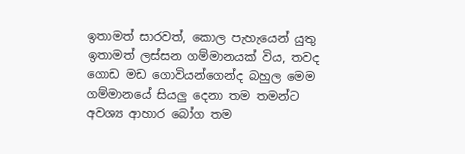ඉතාමත් සාරවත්, කොල පැහැයෙන් යුතු ඉතාමත් ලස්සන ගම්මානයක් විය, තවද ගොඩ මඩ ගොවියන්ගෙන්ද බහුල මෙම ගම්මානයේ සියලු දෙනා තම තමන්ට අවශ්‍ය ආහාර බෝග තම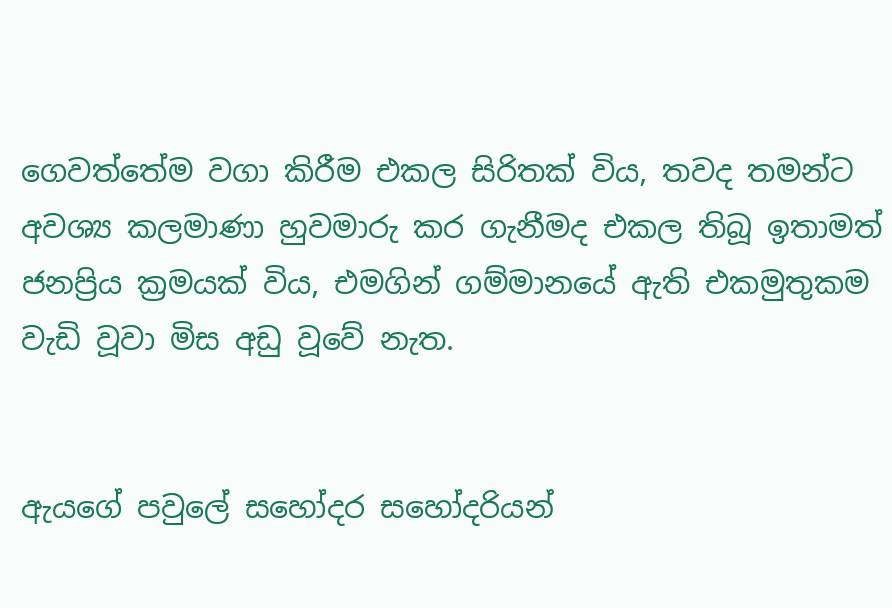ගෙවත්තේම වගා කිරීම එකල සිරිතක් විය, තවද තමන්ට අවශ්‍ය කලමාණා හුවමාරු කර ගැනීමද එකල තිබූ ඉතාමත් ජනප්‍රිය ක්‍රමයක් විය, එමගින් ගම්මානයේ ඇති එකමුතුකම වැඩි වූවා මිස අඩු වූවේ නැත.


ඇයගේ පවුලේ සහෝදර සහෝදරියන්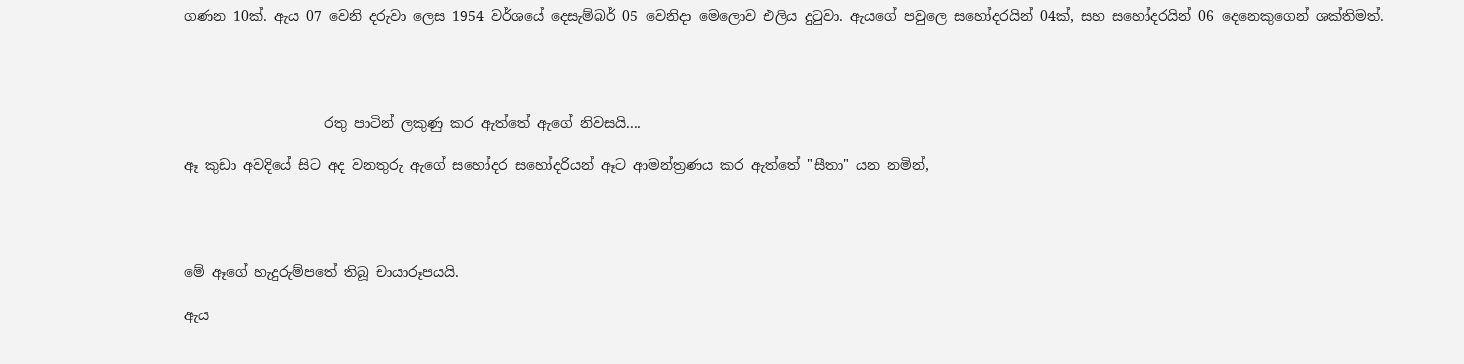ගණන 10ක්. ඇය 07 වෙනි දරුවා ලෙස 1954 වර්ශයේ දෙසැම්බර් 05 වෙනිදා මෙලොව එලිය දුටුවා. ඇයගේ පවුලෙ සහෝදරයින් 04ක්, සහ සහෝදරයින් 06 දෙනෙකුගෙන් ශක්තිමත්.




                    රතු පාටින් ලකුණු කර ඇත්තේ ඇගේ නිවසයි....

ඈ කුඩා අවදියේ සිට අද වනතුරු ඇගේ සහෝදර සහෝදරියන් ඈට ආමන්ත්‍රණය කර ඇත්තේ "සීතා" යන නමින්,




මේ ඈගේ හැදුරුම්පතේ තිබූ චායාරූපයයි.

ඇය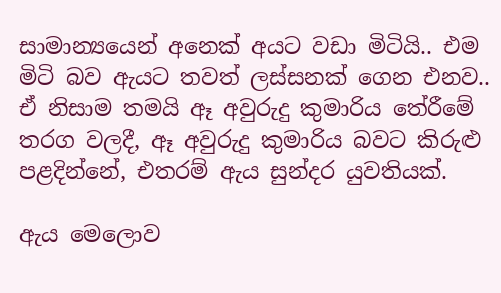සාමාන්‍යයෙන් අනෙක් අයට වඩා මිටියි.. එම මිටි බව ඇයට තවත් ලස්සනක් ගෙන එනව.. ඒ නිසාම තමයි ඈ අවුරුදු කුමාරිය තේරීමේ තරග වලදී, ඈ අවුරුදු කුමාරිය බවට කිරුළු පළදින්නේ, එතරම් ඇය සුන්දර යුවතියක්.

ඇය මෙලොව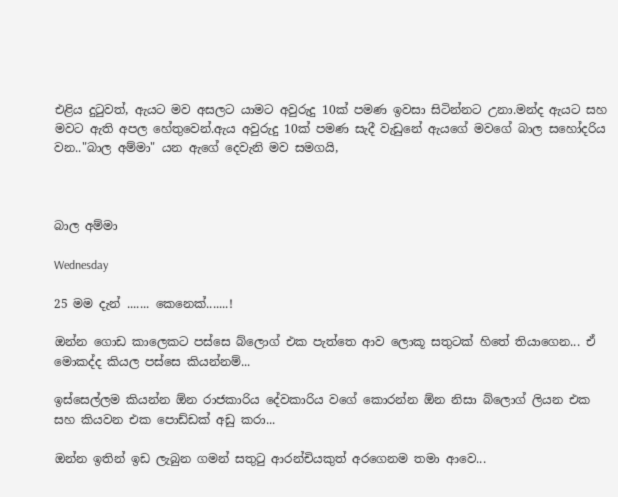එළිය දුටුවත්, ඇයට මව අසලට යාමට අවුරුදු 10ක් පමණ ඉවසා සිටින්නට උනා.මන්ද ඇයට සහ මවට ඇති අපල හේතුවෙන්.ඇය අවුරුදු 10ක් පමණ සැදී වැඩුනේ ඇයගේ මවගේ බාල සහෝදරිය වන.."බාල අම්මා" යන ඇගේ දෙවැනි මව සමගයි,



බාල අම්මා

Wednesday

25 මම දැන් ....... කෙනෙක්.......!

ඔන්න ගොඩ කාලෙකට පස්සෙ බ්ලොග් එක පැත්තෙ ආව ලොකූ සතුටක් හිතේ තියාගෙන... ඒ මොකද්ද කියල පස්සෙ කියන්නම්...

ඉස්සෙල්ලම කියන්න ඕන රාජකාරිය දේවකාරිය වගේ කොරන්න ඕන නිසා බ්ලොග් ලියන එක සහ කියවන එක පොඩ්ඩක් අඩු කරා...

ඔන්න ඉතින් ඉඩ ලැබුන ගමන් සතුටු ආරන්චියකුත් අරගෙනම තමා ආවෙ...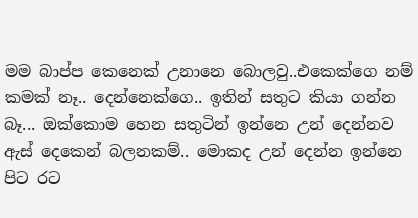මම බාප්ප කෙනෙක් උනානෙ බොලවු..එකෙක්ගෙ නම් කමක් නෑ.. දෙන්නෙක්ගෙ.. ඉතින් සතුට කියා ගන්න බෑ... ඔක්කොම හෙන සතුටින් ඉන්නෙ උන් දෙන්නව ඇස් දෙකෙන් බලනකම්.. මොකද උන් දෙන්න ඉන්නෙ පිට රට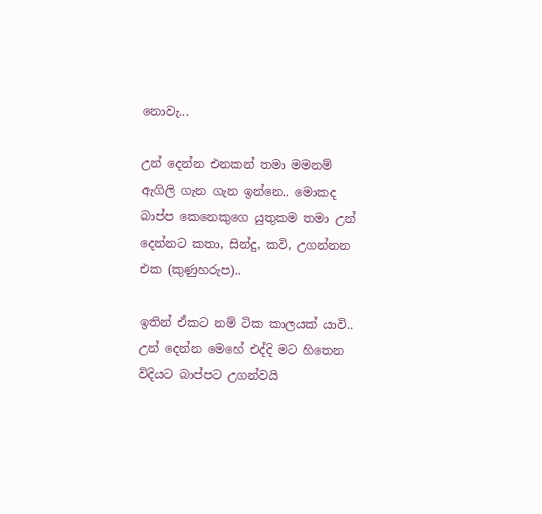නොවැ...

උන් දෙන්න එනකන් තමා මමනම් ඇගිලි ගැන ගැන ඉන්නෙ.. මොකද බාප්ප කෙනෙකුගෙ යුතුකම තමා උන් දෙන්නට කතා, සින්දු, කවි, උගන්නන එක (කුණුහරුප)..

ඉතින් ඒකට නම් ටික කාලයක් යාවි.. උන් දෙන්න මෙහේ එද්දි මට හිතෙන විදියට බාප්පට උගන්වයි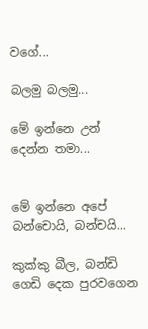වගේ...

බලමු බලමු...

මේ ඉන්නෙ උන් දෙන්න තමා...


මේ ඉන්නෙ අපේ බන්චොයි, බන්චයි...

කුක්කු බීල, බන්ඩි ගෙඩි දෙක පුරවගෙන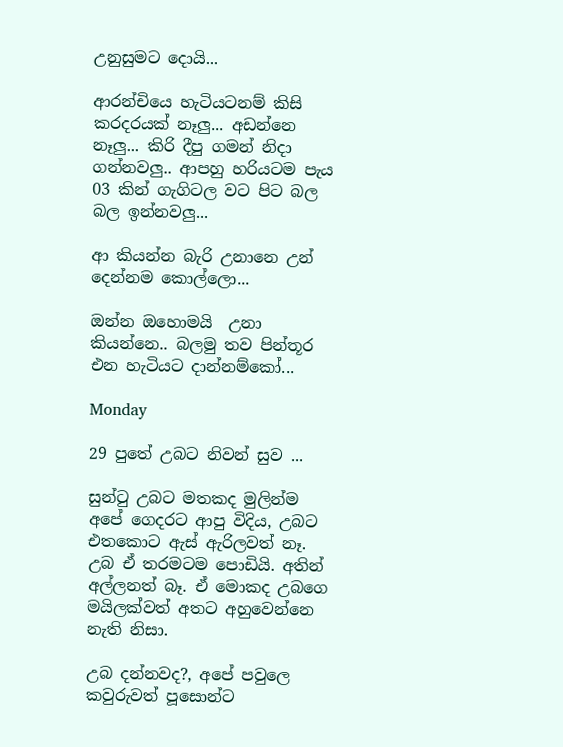උනුසුමට දොයි...

ආරන්චියෙ හැටියටනම් කිසි කරදරයක් නෑලු... අඩන්නෙ නෑලු... කිරි දීපු ගමන් නිදා ගන්නවලු.. ආපහු හරියටම පැය 03 කින් ගැගිටල වට පිට බල බල ඉන්නවලු...

ආ කියන්න බැරි උනානෙ උන් දෙන්නම කොල්ලො...

ඔන්න ඔහොමයි  උනා කියන්නෙ.. බලමු තව පින්තූර එන හැටියට දාන්නම්කෝ...

Monday

29 පුතේ උබට නිවන් සුව ...

සුන්ටු උබට මතකද මුලින්ම අපේ ගෙදරට ආපු විදිය, උබට එතකොට ඇස් ඇරිලවත් නෑ. උබ ඒ තරමටම පොඩියි. අතින් අල්ලනත් බෑ. ඒ මොකද උබගෙ මයිලක්වත් අතට අහුවෙන්නෙ නැති නිසා.

උබ දන්නවද?, අපේ පවුලෙ කවුරුවත් පූසොන්ට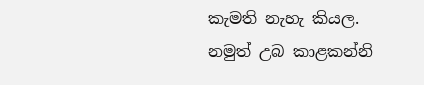කැමති නැහැ කියල. නමුත් උබ කාළකන්නි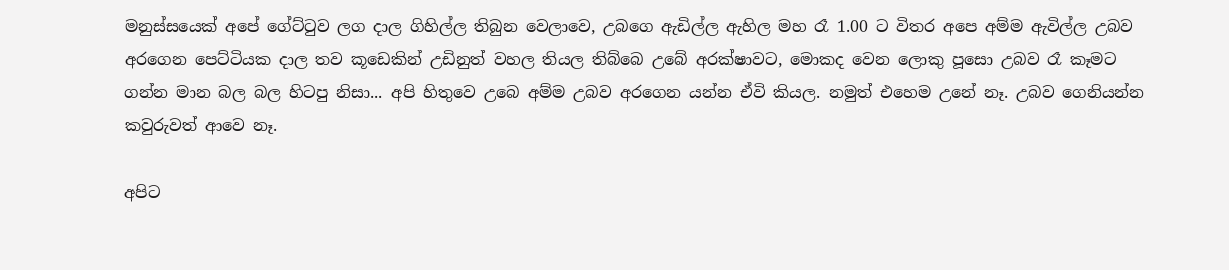මනුස්සයෙක් අපේ ගේට්ටුව ලග දාල ගිහිල්ල තිබුන වෙලාවෙ, උබගෙ ඇඩිල්ල ඇහිල මහ රෑ 1.00 ට විතර අපෙ අම්ම ඇවිල්ල උබව අරගෙන පෙට්ටියක දාල තව කූඩෙකින් උඩිනුත් වහල තියල තිබ්බෙ උබේ අරක්ෂාවට, මොකද වෙන ලොකු පූසො උබව රෑ කෑමට ගන්න මාන බල බල හිටපු නිසා... අපි හිතුවෙ උබෙ අම්ම උබව අරගෙන යන්න ඒවි කියල. නමුත් එහෙම උනේ නෑ. උබව ගෙනියන්න කවුරුවත් ආවෙ නෑ.

අපිට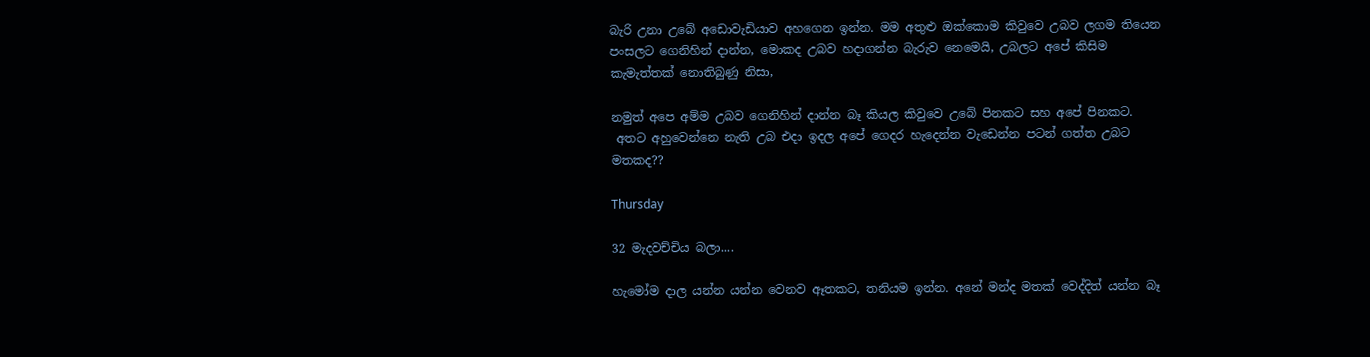බැරි උනා උබේ අඩොවැඩියාව අහගෙන ඉන්න. මම අතුළු ඔක්කොම කිවුවෙ උබව ලගම තියෙන පංසලට ගෙනිහින් දාන්න, මොකද උබව හදාගන්න බැරුව නෙමෙයි, උබලට අපේ කිසිම කැමැත්තක් නොතිබුණු නිසා,

නමුත් අපෙ අම්ම උබව ගෙනිහින් දාන්න බෑ කියල කිවුවෙ උබේ පිනකට සහ අපේ පිනකට.
 අතට අහුවෙන්නෙ නැති උබ එදා ඉදල අපේ ගෙදර හැදෙන්න වැඩෙන්න පටන් ගත්ත උබට මතකද??

Thursday

32 මැදවච්චිය බලා....

හැමෝම දාල යන්න යන්න වෙනව ඈතකට, තනියම ඉන්න. අනේ මන්ද මතක් වෙද්දිත් යන්න බෑ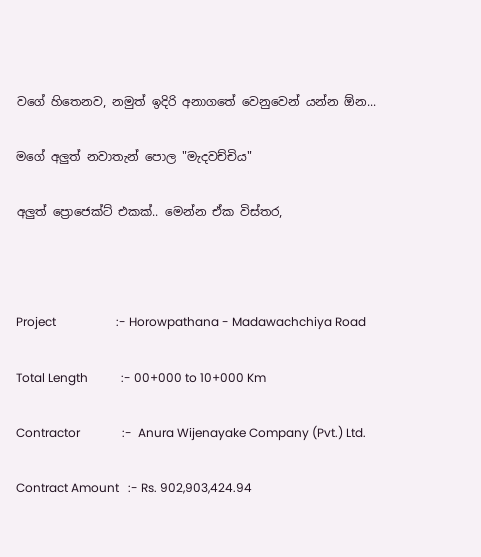වගේ හිතෙනව, නමුත් ඉදිරි අනාගතේ වෙනුවෙන් යන්න ඕන...

මගේ අලුත් නවාතැන් පොල "මැදවච්චිය"

අලුත් ප්‍රොජෙක්ට් එකක්.. මෙන්න ඒක විස්තර,



Project                    :- Horowpathana - Madawachchiya Road

Total Length           :- 00+000 to 10+000 Km

Contractor              :-  Anura Wijenayake Company (Pvt.) Ltd.

Contract Amount   :- Rs. 902,903,424.94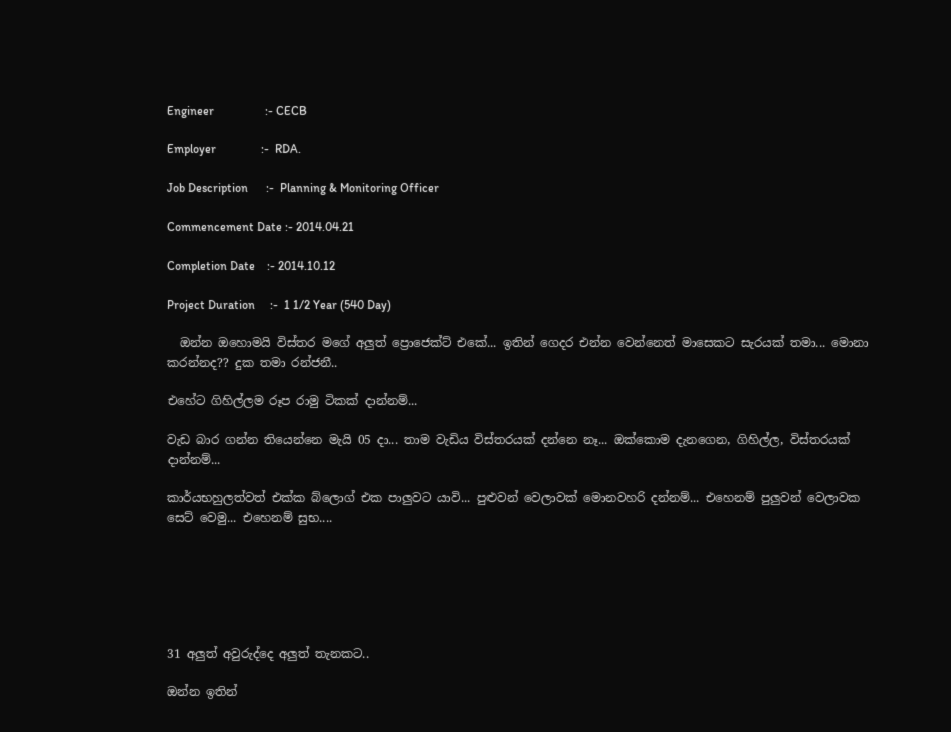Engineer                 :- CECB

Employer               :-  RDA.

Job Description      :-  Planning & Monitoring Officer

Commencement Date :- 2014.04.21

Completion Date    :- 2014.10.12

Project Duration     :-  1 1/2 Year (540 Day)

  ඔන්න ඔහොමයි විස්තර මගේ අලුත් ප්‍රොජෙක්ට් එකේ... ඉතින් ගෙදර එන්න වෙන්නෙත් මාසෙකට සැරයක් තමා... මොනා කරන්නද?? දුක තමා රන්ජනී..

එහේට ගිහිල්ලම රූප රාමු ටිකක් දාන්නම්...

වැඩ බාර ගන්න තියෙන්නෙ මැයි 05 දා... තාම වැඩිය විස්තරයක් දන්නෙ නෑ... ඔක්කොම දැනගෙන, ගිහිල්ල, විස්තරයක් දාන්නම්...

කාර්යභහුලත්වත් එක්ක බ්ලොග් එක පාලුවට යාවි... පුළුවන් වෙලාවක් මොනවහරි දන්නම්... එහෙනම් පුලුවන් වෙලාවක සෙට් වෙමු... එහෙනම් සුභ....






31 අලුත් අවුරුද්දෙ අලුත් තැනකට..

ඔන්න ඉතින්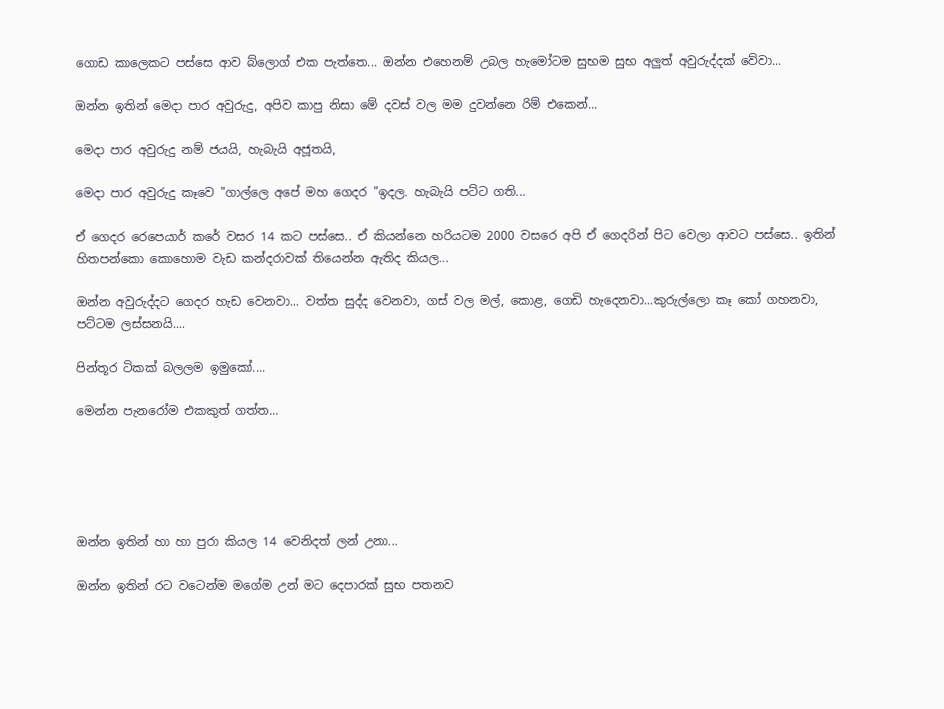ගොඩ කාලෙකට පස්සෙ ආව බ්ලොග් එක පැත්තෙ... ඔන්න එහෙනම් උබල හැමෝටම සුභම සුභ අලුත් අවුරුද්දක් වේවා...

ඔන්න ඉතින් මෙදා පාර අවුරුදු, අපිව කාපු නිසා මේ දවස් වල මම දුවන්නෙ රිම් එකෙන්...

මෙදා පාර අවුරුදු නම් ජයයි, හැබැයි අජූතයි,

මෙදා පාර අවුරුදු කෑවෙ "ගාල්ලෙ අපේ මහ ගෙදර "ඉදල. හැබැයි පට්ට ගති...

ඒ ගෙදර රෙපෙයාර් කරේ වසර 14 කට පස්සෙ.. ඒ කියන්නෙ හරියටම 2000 වසරෙ අපි ඒ ගෙදරින් පිට වෙලා ආවට පස්සෙ.. ඉතින් හිතපන්කො කොහොම වැඩ කන්දරාවක් තියෙන්න ඇතිද කියල...

ඔන්න අවුරුද්දට ගෙදර හැඩ වෙනවා... වත්ත සුද්ද වෙනවා, ගස් වල මල්, කොළ, ගෙඩි හැදෙනවා...කුරුල්ලො කෑ කෝ ගහනවා, පට්ටම ලස්සනයි....

පින්තූර ටිකක් බලලම ඉමුකෝ....

මෙන්න පැනරෝම එකකුත් ගත්ත...





ඔන්න ඉතින් හා හා පුරා කියල 14 වෙනිදත් ලන් උනා...

ඔන්න ඉතින් රට වටෙන්ම මගේම උන් මට දෙපාරක් සුභ පතනව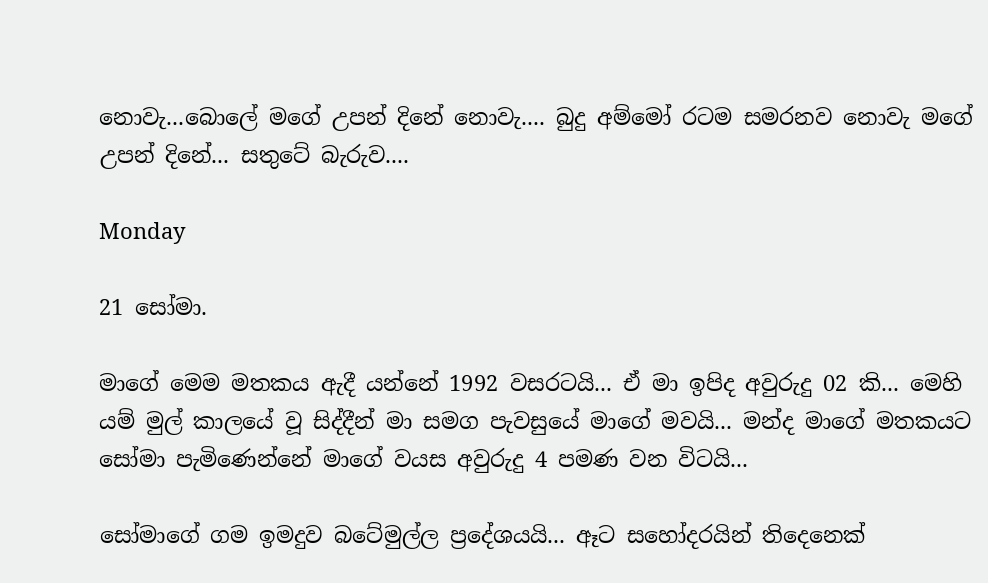නොවැ...බොලේ මගේ උපන් දිනේ නොවැ.... බුදු අම්මෝ රටම සමරනව නොවැ මගේ උපන් දිනේ... සතුටේ බැරුව....

Monday

21 සෝමා.

මාගේ මෙම මතකය ඇදී යන්නේ 1992 වසරටයි... ඒ මා ඉපිද අවුරුදු 02 කි... මෙහි යම් මුල් කාලයේ වූ සිද්දීන් මා සමග පැවසුයේ මාගේ මවයි... මන්ද මාගේ මතකයට සෝමා පැමිණෙන්නේ මාගේ වයස අවුරුදු 4 පමණ වන විටයි...

සෝමාගේ ගම ඉමදුව බටේමුල්ල ප්‍රදේශයයි... ඈට සහෝදරයින් තිදෙනෙක්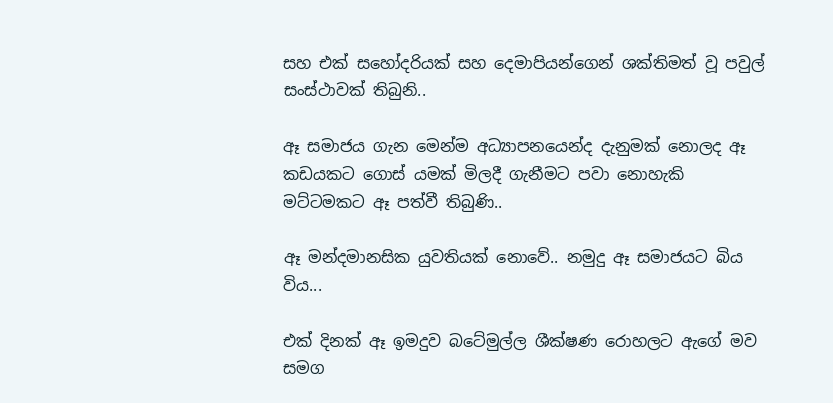සහ එක් සහෝදරියක් සහ දෙමාපියන්ගෙන් ශක්තිමත් වූ පවුල් සංස්ථාවක් තිබුනි..

ඈ සමාජය ගැන මෙන්ම අධ්‍යාපනයෙන්ද දැනුමක් නොලද ඈ කඩයකට ගොස් යමක් මිලදී ගැනීමට පවා නොහැකි මට්ටමකට ඈ පත්වී තිබුණි..

ඈ මන්දමානසික යුවතියක් නොවේ.. නමුදු ඈ සමාජයට බිය විය...

එක් දිනක් ඈ ඉමදුව බටේමුල්ල ශීක්ෂණ රොහලට ඇගේ මව සමග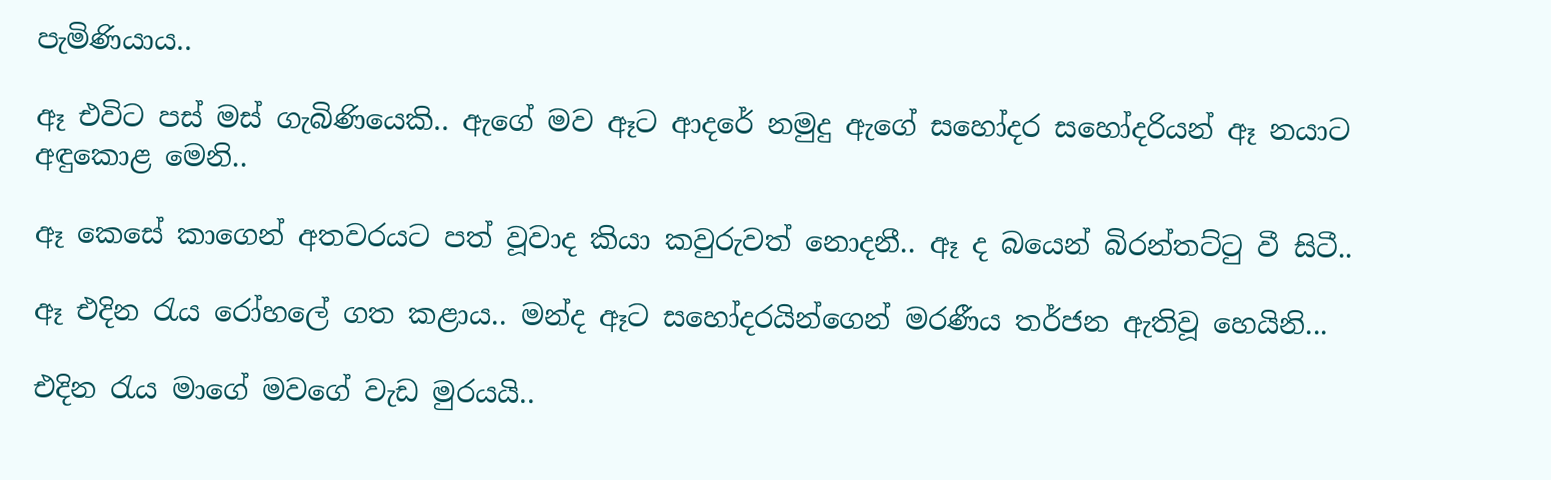පැමිණියාය..

ඈ එවිට පස් මස් ගැබිණියෙකි.. ඇගේ මව ඈට ආදරේ නමුදු ඇගේ සහෝදර සහෝදරියන් ඈ නයාට අඳුකොළ මෙනි..

ඈ කෙසේ කාගෙන් අතවරයට පත් වූවාද කියා කවුරුවත් නොදනී.. ඈ ද බයෙන් බිරන්තට්ටු වී සිටී..

ඈ එදින රැය රෝහලේ ගත කළාය.. මන්ද ඈට සහෝදරයින්ගෙන් මරණීය තර්ජන ඇතිවූ හෙයිනි...

එදින රැය මාගේ මවගේ වැඩ මුරයයි..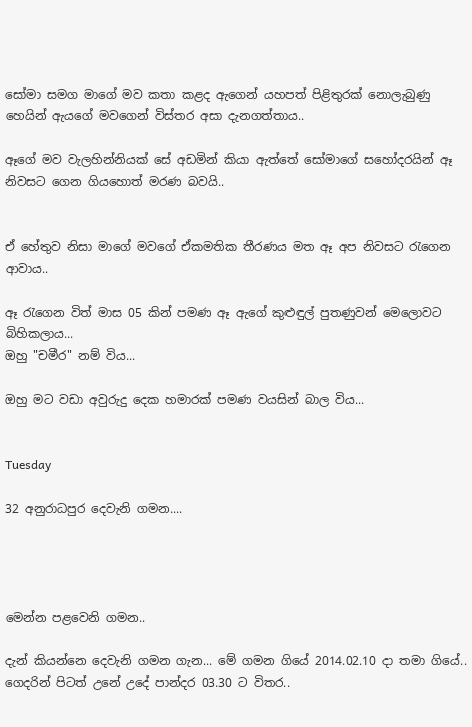සෝමා සමග මාගේ මව කතා කළද ඇගෙන් යහපත් පිළිතුරක් නොලැබුණු හෙයින් ඇයගේ මවගෙන් විස්තර අසා දැනගත්තාය..

ඈගේ මව වැලහින්නියක් සේ අඩමින් කියා ඇත්තේ සෝමාගේ සහෝදරයින් ඈ නිවසට ගෙන ගියහොත් මරණ බවයි..


ඒ හේතුව නිසා මාගේ මවගේ ඒකමතික තීරණය මත ඈ අප නිවසට රැගෙන ආවාය..

ඈ රැගෙන විත් මාස 05 කින් පමණ ඈ ඇගේ කුළුඳුල් පුතණුවන් මෙලොවට බිහිකලාය...
ඔහු "චමීර" නම් විය...

ඔහු මට වඩා අවුරුදු දෙක හමාරක් පමණ වයසින් බාල විය...


Tuesday

32 අනුරාධපුර දෙවැනි ගමන....




මෙන්න පළවෙනි ගමන..

දැන් කියන්නෙ දෙවැනි ගමන ගැන... මේ ගමන ගියේ 2014.02.10 දා තමා ගියේ.. ගෙදරින් පිටත් උනේ උදේ පාන්දර 03.30 ට විතර..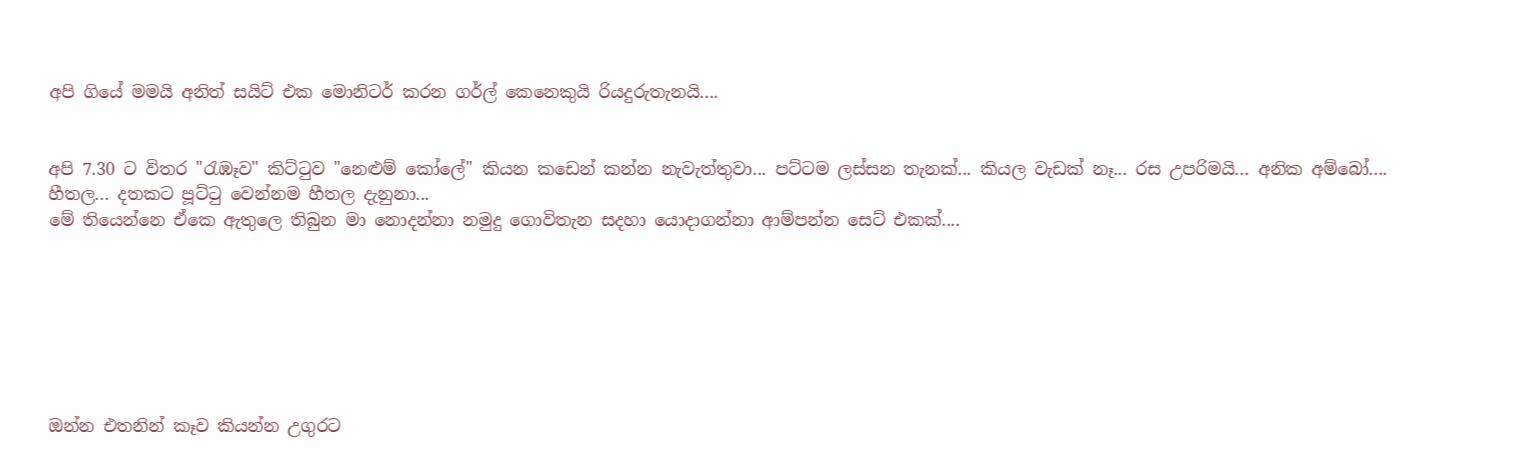අපි ගියේ මමයි අනිත් සයිට් එක මොනිටර් කරන ගර්ල් කෙනෙකුයි රියදුරුතැනයි....


අපි 7.30 ට විතර "රැඹෑව" කිට්ටුව "නෙළුම් කෝලේ" කියන කඩෙන් කන්න නැවැත්තුවා... පට්ටම ලස්සන තැනක්... කියල වැඩක් නෑ... රස උපරිමයි... අනික අම්බෝ.... හීතල... දතකට පූට්ටු වෙන්නම හීතල දැනුනා...
මේ තියෙන්නෙ ඒකෙ ඇතුලෙ තිබුන මා නොදන්නා නමුදු ගොවිතැන සදහා යොදාගන්නා ආම්පන්න සෙට් එකක්....







ඔන්න එතනින් කෑව කියන්න උගුරට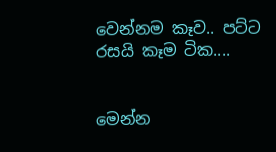වෙන්නම කෑව.. පට්ට රසයි කෑම ටික....


මෙන්න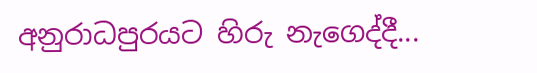අනුරාධපුරයට හිරු නැගෙද්දී...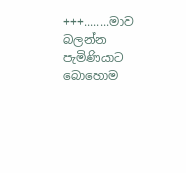+++........මාව බලන්න පැමිණියාට බොහොම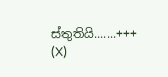ස්තුතියි.......+++
(X)